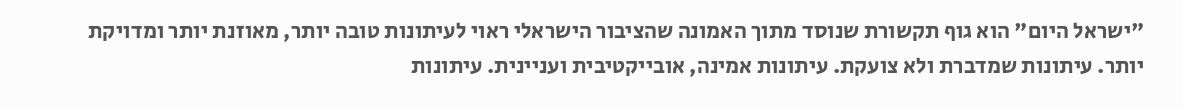"ישראל היום" הוא גוף תקשורת שנוסד מתוך האמונה שהציבור הישראלי ראוי לעיתונות טובה יותר, מאוזנת יותר ומדויקת יותר. עיתונות שמדברת ולא צועקת. עיתונות אמינה, אובייקטיבית ועניינית. עיתונות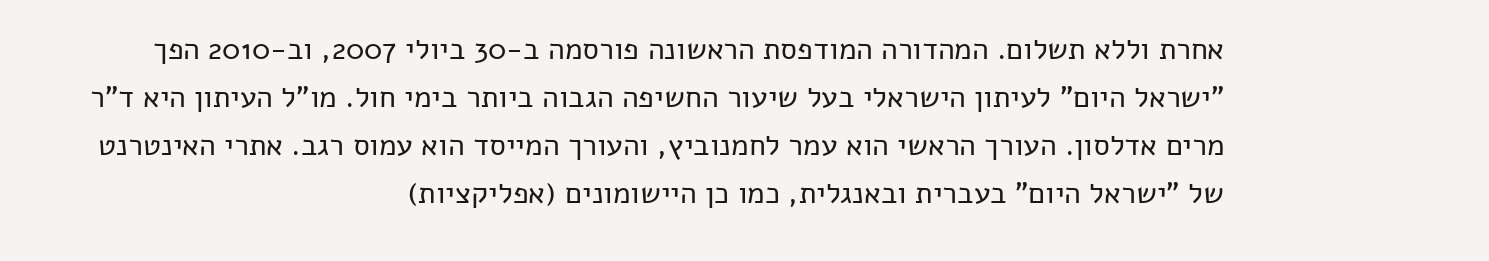אחרת וללא תשלום. המהדורה המודפסת הראשונה פורסמה ב-30 ביולי 2007, וב-2010 הפך "ישראל היום" לעיתון הישראלי בעל שיעור החשיפה הגבוה ביותר בימי חול. מו"ל העיתון היא ד"ר מרים אדלסון. העורך הראשי הוא עמר לחמנוביץ, והעורך המייסד הוא עמוס רגב. אתרי האינטרנט של "ישראל היום" בעברית ובאנגלית, כמו כן היישומונים (אפליקציות)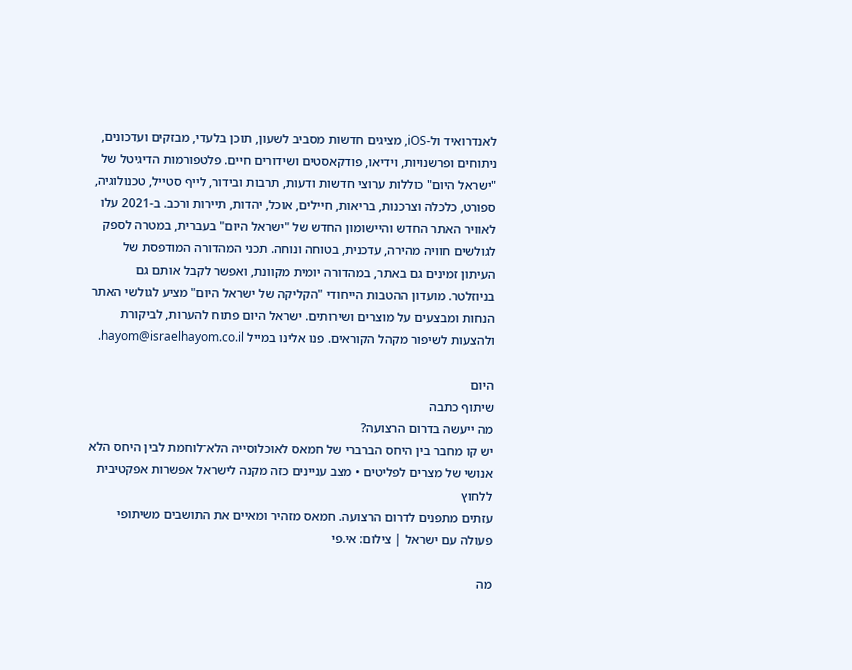לאנדרואיד ול-iOS, מציגים חדשות מסביב לשעון, תוכן בלעדי, מבזקים ועדכונים, ניתוחים ופרשנויות, וידיאו, פודקאסטים ושידורים חיים. פלטפורמות הדיגיטל של "ישראל היום" כוללות ערוצי חדשות ודעות, תרבות ובידור, לייף סטייל, טכנולוגיה, ספורט, כלכלה וצרכנות, בריאות, חיילים, אוכל, יהדות, תיירות ורכב. ב-2021 עלו לאוויר האתר החדש והיישומון החדש של "ישראל היום" בעברית, במטרה לספק לגולשים חוויה מהירה, עדכנית, בטוחה ונוחה. תכני המהדורה המודפסת של העיתון זמינים גם באתר, במהדורה יומית מקוונת, ואפשר לקבל אותם גם בניוזלטר. מועדון ההטבות הייחודי "הקליקה של ישראל היום" מציע לגולשי האתר הנחות ומבצעים על מוצרים ושירותים. ישראל היום פתוח להערות, לביקורת ולהצעות לשיפור מקהל הקוראים. פנו אלינו במייל hayom@israelhayom.co.il.

היום
שיתוף כתבה
מה ייעשה בדרום הרצועה?
יש קו מחבר בין היחס הברברי של חמאס לאוכלוסייה הלא־לוחמת לבין היחס הלא אנושי של מצרים לפליטים • מצב עניינים כזה מקנה לישראל אפשרות אפקטיבית ללחוץ
עזתים מתפנים לדרום הרצועה. חמאס מזהיר ומאיים את התושבים משיתופי פעולה עם ישראל | צילום: אי.פי

מה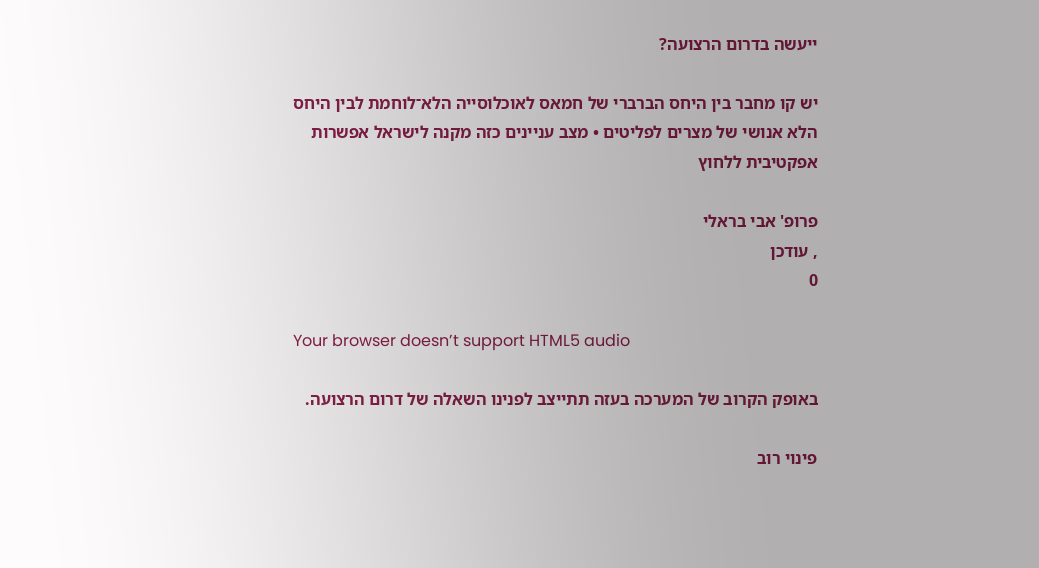ייעשה בדרום הרצועה?

יש קו מחבר בין היחס הברברי של חמאס לאוכלוסייה הלא־לוחמת לבין היחס הלא אנושי של מצרים לפליטים • מצב עניינים כזה מקנה לישראל אפשרות אפקטיבית ללחוץ

פרופ' אבי בראלי
, עודכן
0

Your browser doesn’t support HTML5 audio

באופק הקרוב של המערכה בעזה תתייצב לפנינו השאלה של דרום הרצועה.

פינוי רוב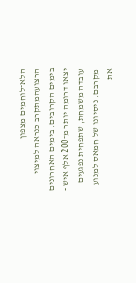הלא־לוחמים מצפון הרצועהמתקרב כנראה למיצוי בימים הקרובים. בימים האחרונים יצאו דרומה יותר מ־200 אלף איש - עובדה משמחת, שתפחית נפגעים מקרבם. ניסיונו של חמאס למנוע את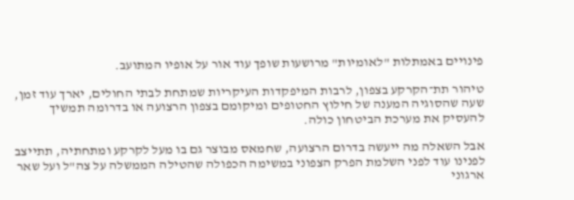פינויים באמתלות "לאומיות" מרושעות שופך עוד אור על אופיו המתועב.

טיהור תת־הקרקע בצפון, לרבות המיפקדות העיקריות שמתחת לבתי החולים, יארך עוד זמן, שעה שהסוגיה המענה של חילוץ החטופים ומיקומם בצפון הרצועה או בדרומה תמשיך להעסיק את מערכת הביטחון כולה.

אבל השאלה מה ייעשה בדרום הרצועה, שחמאס מבוצר גם בו מעל לקרקע ומתחתיה, תתייצב לפנינו עוד לפני השלמת הפרק הצפוני במשימה הכפולה שהטילה הממשלה על צה"ל ועל שאר ארגוני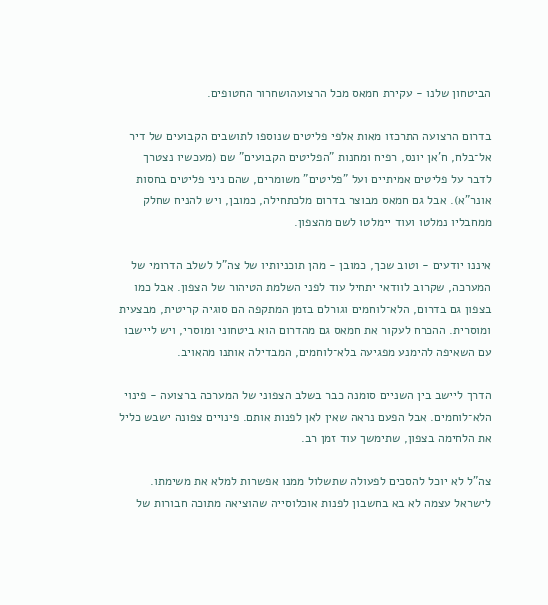הביטחון שלנו - עקירת חמאס מכל הרצועהושחרור החטופים.

בדרום הרצועה התרכזו מאות אלפי פליטים שנוספו לתושבים הקבועים של דיר אל־בלח, ח'אן יונס, רפיח ומחנות "הפליטים הקבועים" שם (מעכשיו נצטרך לדבר על פליטים אמיתיים ועל "פליטים" משומרים, שהם ניני פליטים בחסות אונר"א). אבל גם חמאס מבוצר בדרום מלכתחילה, כמובן, ויש להניח שחלק ממחבליו נמלטו ועוד יימלטו לשם מהצפון.

איננו יודעים - וטוב שכך, כמובן - מהן תוכניותיו של צה"ל לשלב הדרומי של המערכה, שקרוב לוודאי יתחיל עוד לפני השלמת הטיהור של הצפון. אבל כמו בצפון גם בדרום, הלא־לוחמים וגורלם בזמן המתקפה הם סוגיה קריטית, מבצעית ומוסרית. ההכרח לעקור את חמאס גם מהדרום הוא ביטחוני ומוסרי, ויש ליישבו עם השאיפה להימנע מפגיעה בלא־לוחמים, המבדילה אותנו מהאויב.

הדרך ליישב בין השניים סומנה כבר בשלב הצפוני של המערכה ברצועה - פינוי הלא־לוחמים. אבל הפעם נראה שאין לאן לפנות אותם. פינויים צפונה ישבש כליל את הלחימה בצפון, שתימשך עוד זמן רב.

צה"ל לא יוכל להסכים לפעולה שתשלול ממנו אפשרות למלא את משימתו. לישראל עצמה לא בא בחשבון לפנות אוכלוסייה שהוציאה מתוכה חבורות של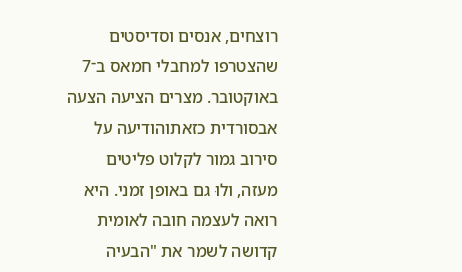רוצחים, אנסים וסדיסטים שהצטרפו למחבלי חמאס ב־7 באוקטובר. מצרים הציעה הצעה אבסורדית כזאתוהודיעה על סירוב גמור לקלוט פליטים מעזה, ולוּ גם באופן זמני. היא רואה לעצמה חובה לאומית קדושה לשמר את "הבעיה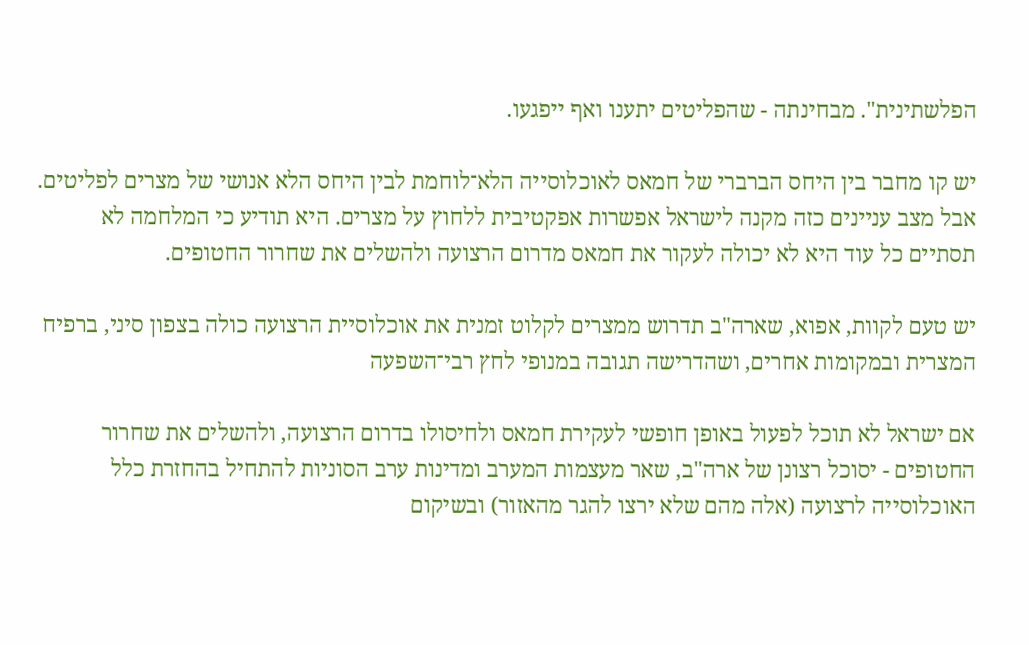הפלשתינית". מבחינתה - שהפליטים יתענו ואף ייפגעו.

יש קו מחבר בין היחס הברברי של חמאס לאוכלוסייה הלא־לוחמת לבין היחס הלא אנושי של מצרים לפליטים. אבל מצב עניינים כזה מקנה לישראל אפשרות אפקטיבית ללחוץ על מצרים. היא תודיע כי המלחמה לא תסתיים כל עוד היא לא יכולה לעקור את חמאס מדרום הרצועה ולהשלים את שחרור החטופים.

יש טעם לקוות, אפוא, שארה"ב תדרוש ממצרים לקלוט זמנית את אוכלוסיית הרצועה כולה בצפון סיני, ברפיח המצרית ובמקומות אחרים, ושהדרישה תגובה במנופי לחץ רבי־השפעה

אם ישראל לא תוכל לפעול באופן חופשי לעקירת חמאס ולחיסולו בדרום הרצועה, ולהשלים את שחרור החטופים - יסוכל רצונן של ארה"ב, שאר מעצמות המערב ומדינות ערב הסוניות להתחיל בהחזרת כלל האוכלוסייה לרצועה (אלה מהם שלא ירצו להגר מהאזור) ובשיקום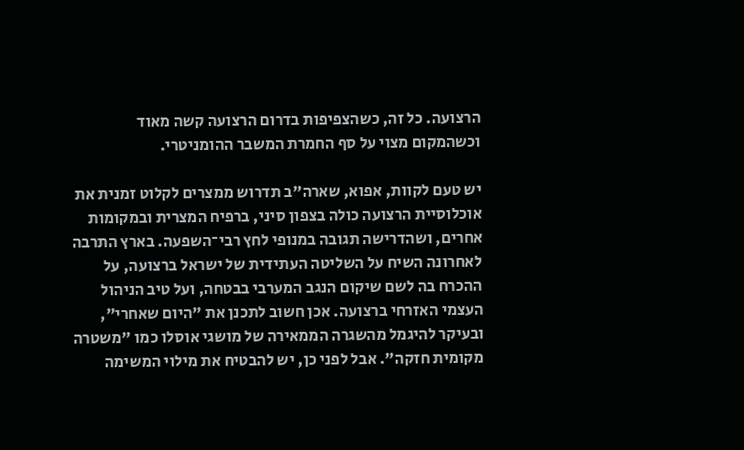הרצועה. כל זה, כשהצפיפות בדרום הרצועה קשה מאוד וכשהמקום מצוי על סף החמרת המשבר ההומניטרי.

יש טעם לקוות, אפוא, שארה"ב תדרוש ממצרים לקלוט זמנית את אוכלוסיית הרצועה כולה בצפון סיני, ברפיח המצרית ובמקומות אחרים, ושהדרישה תגובה במנופי לחץ רבי־השפעה. בארץ התרבה לאחרונה השיח על השליטה העתידית של ישראל ברצועה, על ההכרח בה לשם שיקום הנגב המערבי בבטחה, ועל טיב הניהול העצמי האזרחי ברצועה. אכן חשוב לתכנן את "היום שאחרי", ובעיקר להיגמל מהשגרה הממאירה של מושגי אוסלו כמו "משטרה מקומית חזקה". אבל לפני כן, יש להבטיח את מילוי המשימה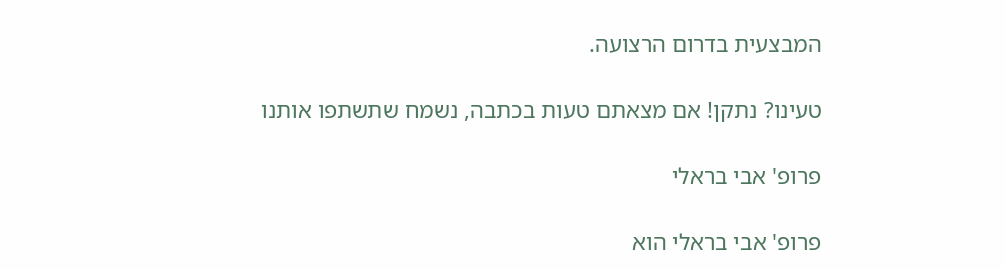המבצעית בדרום הרצועה.

טעינו? נתקן! אם מצאתם טעות בכתבה, נשמח שתשתפו אותנו

פרופ' אבי בראלי

פרופ' אבי בראלי הוא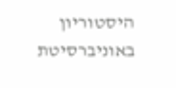היסטוריון באוניברסיטת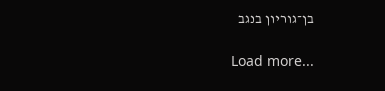בן־גוריון בנגב

Load more...